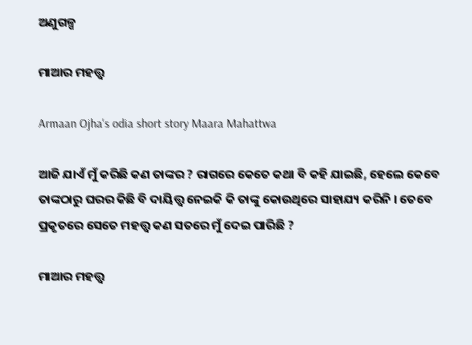ଅଣୁଗଳ୍ପ

ମାଆର ମହତ୍ତ୍ୱ

Armaan Ojha's odia short story Maara Mahattwa

ଆଜି ଯାଏଁ ମୁଁ କରିଛି କଣ ତାଙ୍କର ? ରାଗରେ କେତେ କଥା ବି କହି ଯାଇଛି, ହେଲେ କେବେ ତାଙ୍କଠାରୁ ଘରର କିଛି ବି ଦାୟିତ୍ତ୍ୱ ନେଇକି କି ତାଙ୍କୁ କୋଉଥିରେ ସାହାଯ୍ୟ କରିନି । ତେବେ ପ୍ରକୃତରେ ସେତେ ମହତ୍ତ୍ୱ କଣ ସତରେ ମୁଁ ଦେଇ ପାରିଛି ?

ମାଆର ମହତ୍ତ୍ୱ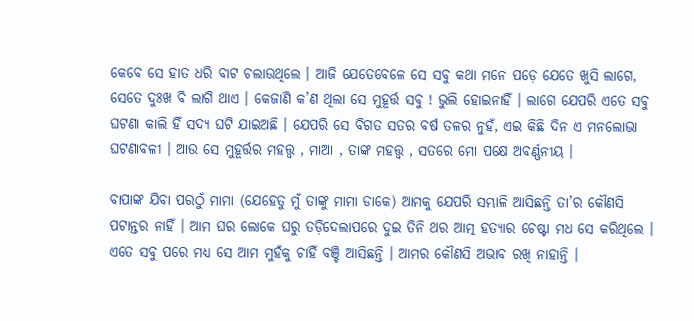କେବେ ସେ ହାତ ଧରି ବାଟ ଚଲାଉଥିଲେ । ଆଜି ଯେତେବେଳେ ସେ ସବୁ କଥା ମନେ ପଡ଼େ ଯେତେ ଖୁସି ଲାଗେ, ସେତେ ଦୁଃଖ ବି ଲାଗି ଥାଏ । କେଜାଣି କ’ଣ ଥିଲା ସେ ମୁହୂର୍ତ୍ତ ସବୁ ! ଭୁଲି ହୋଇନାହିଁ । ଲାଗେ ଯେପରି ଏତେ ସବୁ ଘଟଣା କାଲି ହିଁ ସଦ୍ୟ ଘଟି ଯାଇଅଛି । ଯେପରି ସେ ବିଗତ ସତର ବର୍ଷ ତଳର ନୁହଁ, ଏଇ କିଛି ଦିନ ଏ ମନଲୋଭା ଘଟଣାବଳୀ । ଆଉ ସେ ମୁହୂର୍ତ୍ତର ମହତ୍ତ୍ୱ , ମାଆ , ତାଙ୍କ ମହତ୍ତ୍ୱ , ସତରେ ମୋ ପକ୍ଷେ ଅବର୍ଣ୍ଣନୀୟ ।

ବାପାଙ୍କ ଯିବା ପରଠୁଁ ମାମା (ଯେହେତୁ ମୁଁ ତାଙ୍କୁ ମାମା ଡାକେ) ଆମକୁ ଯେପରି ସମ୍ଭାଳି ଆସିଛନ୍ତି ତା’ର କୌଣସି ପଟାନ୍ତର ନାହିଁ । ଆମ ଘର ଲୋକେ ଘରୁ ତଡ଼ିଦେଲାପରେ ଦୁଇ ତିନି ଥର ଆତ୍ମ ହତ୍ୟାର ଚେଷ୍ଟା ମଧ ସେ କରିଥିଲେ । ଏତେ ସବୁ ପରେ ମଧ୍ୟ ସେ ଆମ ମୁହଁକୁ ଚାହିଁ ବଞ୍ଚି ଆସିଛନ୍ତି । ଆମର କୌଣସି ଅଭାବ ରଖି ନାହାନ୍ତି ।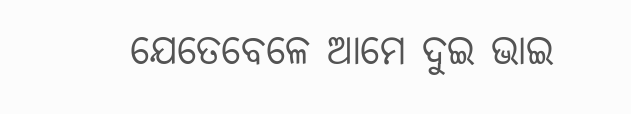ଯେତେବେଳେ ଆମେ ଦୁଇ ଭାଇ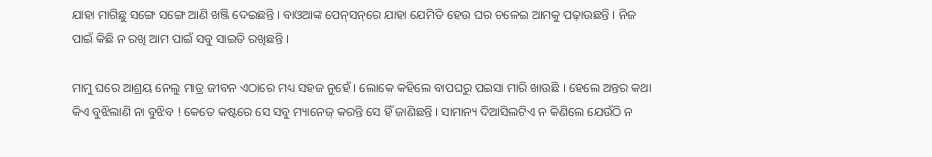ଯାହା ମାଗିଛୁ ସଙ୍ଗେ ସଙ୍ଗେ ଆଣି ଖଞ୍ଜି ଦେଇଛନ୍ତି । ବାଓଆଙ୍କ ପେନ୍‌ସନ୍‌ରେ ଯାହା ଯେମିତି ହେଉ ଘର ଚଳେଇ ଆମକୁ ପଢ଼ାଉଛନ୍ତି । ନିଜ ପାଇଁ କିଛି ନ ରଖି ଆମ ପାଇଁ ସବୁ ସାଇତି ରଖିଛନ୍ତି ।

ମାମୁ ଘରେ ଆଶ୍ରୟ ନେଲୁ ମାତ୍ର ଜୀବନ ଏଠାରେ ମଧ୍ୟ ସହଜ ନୁହେଁ । ଲୋକେ କହିଲେ ବାପଘରୁ ପଇସା ମାରି ଖାଉଛି । ହେଲେ ଅନ୍ତର କଥା କିଏ ବୁଝିଲାଣି ନା ବୁଝିବ ! କେତେ କଷ୍ଟରେ ସେ ସବୁ ମ୍ୟାନେଜ୍‌ କରନ୍ତି ସେ ହିଁ ଜାଣିଛନ୍ତି । ସାମାନ୍ୟ ଦିଆସିଲଟିଏ ନ କିଣିଲେ ଯେଉଁଠି ନ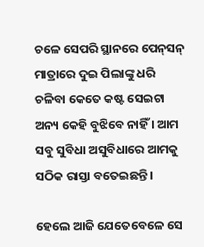ଚଳେ ସେପରି ସ୍ଥାନରେ ପେନ୍‌ସନ୍‌ ମାତ୍ରାରେ ଦୁଇ ପିଲାଙ୍କୁ ଧରି ଚଳିବା କେତେ କଷ୍ଟ ସେଇଟା ଅନ୍ୟ କେହି ବୁଝିବେ ନାହିଁ । ଆମ ସବୁ ସୁବିଧା ଅସୁବିଧାରେ ଆମକୁ ସଠିକ ରାସ୍ତା ବତେଇଛନ୍ତି ।

ହେଲେ ଆଜି ଯେତେବେଳେ ସେ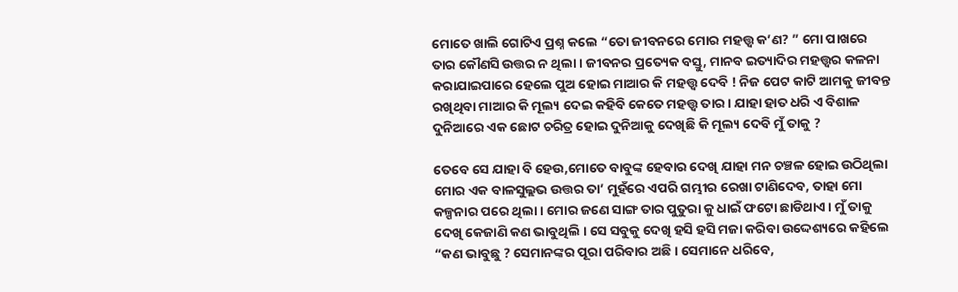ମୋତେ ଖାଲି ଗୋଟିଏ ପ୍ରଶ୍ନ କଲେ “ତୋ ଜୀବନରେ ମୋର ମହତ୍ତ୍ୱ କ’ଣ? ” ମୋ ପାଖରେ ତାର କୌଣସି ଉତ୍ତର ନ ଥିଲା । ଜୀବନର ପ୍ରତ୍ୟେକ ବସ୍ତୁ, ମାନବ ଇତ୍ୟାଦିର ମହତ୍ତ୍ୱର କଳନା କରାଯାଇପାରେ ହେଲେ ପୁଅ ହୋଇ ମାଆର କି ମହତ୍ତ୍ୱ ଦେବି ! ନିଜ ପେଟ କାଟି ଆମକୁ ଜୀବନ୍ତ ରଖିଥିବା ମାଆର କି ମୂଲ୍ୟ ଦେଇ କହିବି କେତେ ମହତ୍ତ୍ୱ ତାର । ଯାହା ହାତ ଧରି ଏ ବିଶାଳ ଦୁନିଆରେ ଏକ ଛୋଟ ଚରିତ୍ର ହୋଇ ଦୁନିଆକୁ ଦେଖିଛି କି ମୂଲ୍ୟ ଦେବି ମୁଁ ତାକୁ ?

ତେବେ ସେ ଯାହା ବି ହେଉ,ମୋତେ ବାବୁଙ୍କ ହେବାର ଦେଖି ଯାହା ମନ ଚଞ୍ଚଳ ହୋଇ ଉଠିଥିଲା ମୋର ଏକ ବାଳସୁଲ୍ଲଭ ଉତ୍ତର ତା’ ମୁହଁରେ ଏପରି ଗମ୍ଭୀର ରେଖା ଟାଣିଦେବ, ତାହା ମୋ କଳ୍ପନାର ପରେ ଥିଲା । ମୋର ଜଣେ ସାଙ୍ଗ ତାର ପୁତୁରା କୁ ଧାଇଁ ଫଟୋ ଛାଡିଥାଏ । ମୁଁ ତାକୁ ଦେଖି କେଜାଣି କଣ ଭାବୁଥିଲି । ସେ ସବୁକୁ ଦେଖି ହସି ହସି ମଜା କରିବା ଉଦ୍ଦେଶ୍ୟରେ କହିଲେ “କଣ ଭାବୁଛୁ ? ସେମାନଙ୍କର ପୂରା ପରିବାର ଅଛି । ସେମାନେ ଧରିବେ,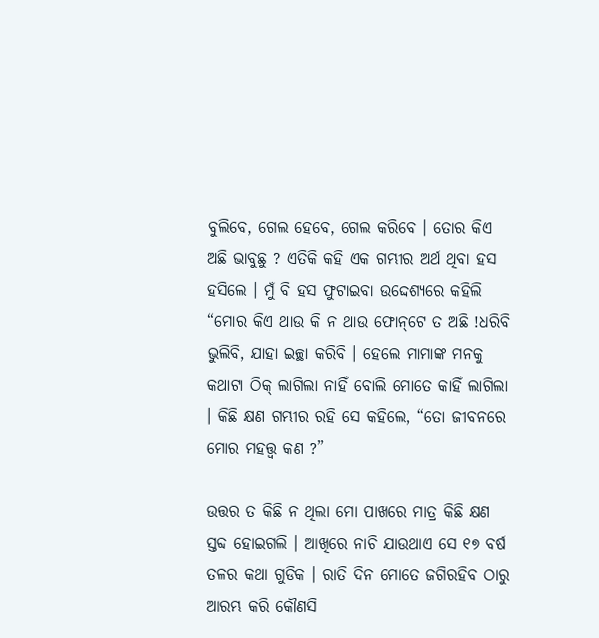ବୁଲିବେ, ଗେଲ ହେବେ, ଗେଲ କରିବେ । ତୋର କିଏ ଅଛି ଭାବୁଛୁ ? ଏତିକି କହି ଏକ ଗମ୍ଭୀର ଅର୍ଥ ଥିବା ହସ ହସିଲେ । ମୁଁ ବି ହସ ଫୁଟାଇବା ଉଦ୍ଦେଶ୍ୟରେ କହିଲି “ମୋର କିଏ ଥାଉ କି ନ ଥାଉ ଫୋନ୍‌ଟେ ତ ଅଛି !ଧରିବି ଭୁଲିବି, ଯାହା ଇଚ୍ଛା କରିବି । ହେଲେ ମାମାଙ୍କ ମନକୁ କଥାଟା ଠିକ୍‌ ଲାଗିଲା ନାହିଁ ବୋଲି ମୋତେ କାହିଁ ଲାଗିଲା । କିଛି କ୍ଷଣ ଗମ୍ଭୀର ରହି ସେ କହିଲେ, “ତୋ ଜୀବନରେ ମୋର ମହତ୍ତ୍ୱ କଣ ?”

ଉତ୍ତର ତ କିଛି ନ ଥିଲା ମୋ ପାଖରେ ମାତ୍ର କିଛି କ୍ଷଣ ସ୍ତବ୍ଦ ହୋଇଗଲି । ଆଖିରେ ନାଚି ଯାଉଥାଏ ସେ ୧୭ ବର୍ଷ ତଳର କଥା ଗୁଡିକ । ରାତି ଦିନ ମୋତେ ଜଗିରହିବ ଠାରୁ ଆରମ୍ଭ କରି କୌଣସି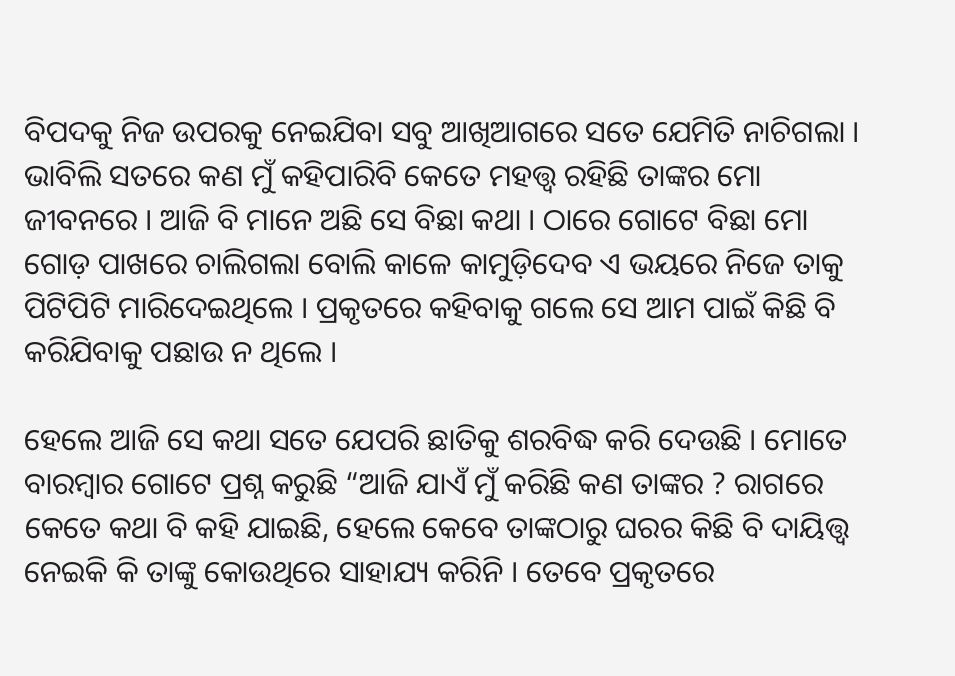ବିପଦକୁ ନିଜ ଉପରକୁ ନେଇଯିବା ସବୁ ଆଖିଆଗରେ ସତେ ଯେମିତି ନାଚିଗଲା । ଭାବିଲି ସତରେ କଣ ମୁଁ କହିପାରିବି କେତେ ମହତ୍ତ୍ୱ ରହିଛି ତାଙ୍କର ମୋ ଜୀବନରେ । ଆଜି ବି ମାନେ ଅଛି ସେ ବିଛା କଥା । ଠାରେ ଗୋଟେ ବିଛା ମୋ ଗୋଡ଼ ପାଖରେ ଚାଲିଗଲା ବୋଲି କାଳେ କାମୁଡ଼ିଦେବ ଏ ଭୟରେ ନିଜେ ତାକୁ ପିଟିପିଟି ମାରିଦେଇଥିଲେ । ପ୍ରକୃତରେ କହିବାକୁ ଗଲେ ସେ ଆମ ପାଇଁ କିଛି ବି କରିଯିବାକୁ ପଛାଉ ନ ଥିଲେ ।

ହେଲେ ଆଜି ସେ କଥା ସତେ ଯେପରି ଛାତିକୁ ଶରବିଦ୍ଧ କରି ଦେଉଛି । ମୋତେ ବାରମ୍ବାର ଗୋଟେ ପ୍ରଶ୍ନ କରୁଛି “ଆଜି ଯାଏଁ ମୁଁ କରିଛି କଣ ତାଙ୍କର ? ରାଗରେ କେତେ କଥା ବି କହି ଯାଇଛି, ହେଲେ କେବେ ତାଙ୍କଠାରୁ ଘରର କିଛି ବି ଦାୟିତ୍ତ୍ୱ ନେଇକି କି ତାଙ୍କୁ କୋଉଥିରେ ସାହାଯ୍ୟ କରିନି । ତେବେ ପ୍ରକୃତରେ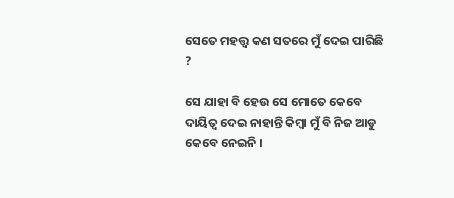ସେତେ ମହତ୍ତ୍ୱ କଣ ସତରେ ମୁଁ ଦେଇ ପାରିଛି ?

ସେ ଯାହା ବି ହେଉ ସେ ମୋତେ କେବେ ଦାୟିତ୍ୱ ଦେଇ ନାହାନ୍ତି କିମ୍ବା ମୁଁ ବି ନିଜ ଆଡୁ କେବେ ନେଇନି ।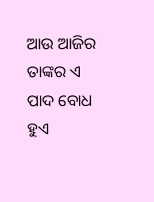ଆଉ ଆଜିର ତାଙ୍କର ଏ ପାଦ ବୋଧ ହୁଏ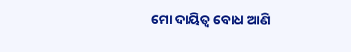ମୋ ଦାୟିତ୍ୱ ବୋଧ ଆଣି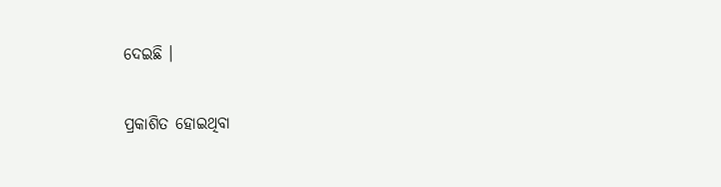ଦେଇଛି ।

ପ୍ରକାଶିତ ହୋଇଥିବା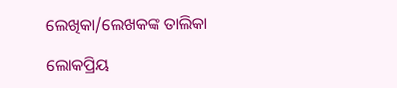ଲେଖିକା/ଲେଖକଙ୍କ ତାଲିକା

ଲୋକପ୍ରିୟ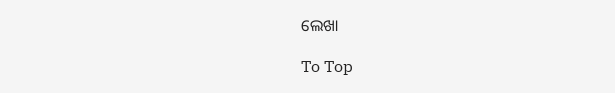ଲେଖା

To Top